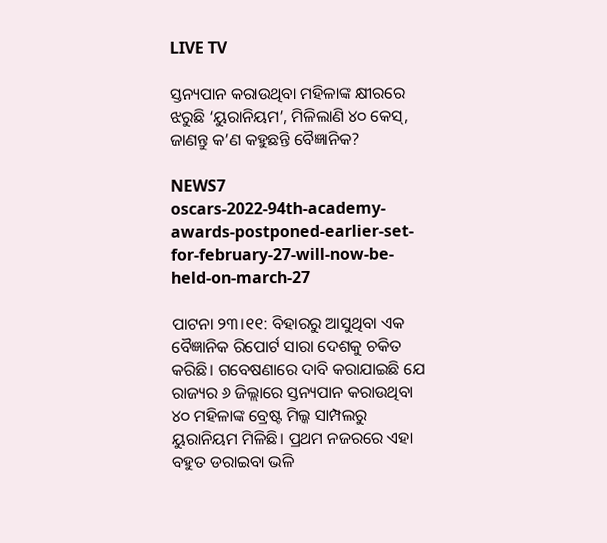LIVE TV

ସ୍ତନ୍ୟପାନ କରାଉଥିବା ମହିଳାଙ୍କ କ୍ଷୀରରେ ଝରୁଛି ‘ୟୁରାନିୟମ’, ମିଳିଲାଣି ୪୦ କେସ୍, ଜାଣନ୍ତୁ କ’ଣ କହୁଛନ୍ତି ବୈଜ୍ଞାନିକ?

NEWS7
oscars-2022-94th-academy-awards-postponed-earlier-set-for-february-27-will-now-be-held-on-march-27

ପାଟନା ୨୩।୧୧: ବିହାରରୁ ଆସୁଥିବା ଏକ ବୈଜ୍ଞାନିକ ରିପୋର୍ଟ ସାରା ଦେଶକୁ ଚକିତ କରିଛି। ଗବେଷଣାରେ ଦାବି କରାଯାଇଛି ଯେ ରାଜ୍ୟର ୬ ଜିଲ୍ଲାରେ ସ୍ତନ୍ୟପାନ କରାଉଥିବା ୪୦ ମହିଳାଙ୍କ ବ୍ରେଷ୍ଟ ମିଲ୍କ ସାମ୍ପଲରୁ ୟୁରାନିୟମ ମିଳିଛି। ପ୍ରଥମ ନଜରରେ ଏହା ବହୁତ ଡରାଇବା ଭଳି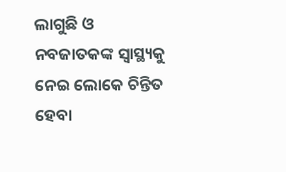ଲାଗୁଛି ଓ ନବଜାତକଙ୍କ ସ୍ୱାସ୍ଥ୍ୟକୁ ନେଇ ଲୋକେ ଚିନ୍ତିତ ହେବା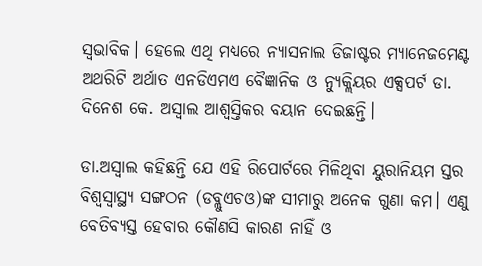ସ୍ୱଭାବିକ। ହେଲେ ଏଥି ମଧ୍ୟରେ ନ୍ୟାସନାଲ ଡିଜାଷ୍ଟର ମ୍ୟାନେଜମେଣ୍ଟ ଅଥରିଟି ଅର୍ଥାତ ଏନଡିଏମଏ ବୈଜ୍ଞାନିକ ଓ ନ୍ୟୁକ୍ଲିୟର ଏକ୍ସପର୍ଟ ଡା. ଦିନେଶ କେ. ଅସ୍ୱାଲ ଆଶ୍ୱସ୍ତିକର ବୟାନ ଦେଇଛନ୍ତି।

ଡା.ଅସ୍ୱାଲ କହିଛନ୍ତି ଯେ ଏହି ରିପୋର୍ଟରେ ମିଳିଥିବା ୟୁରାନିୟମ ସ୍ତର ବିଶ୍ୱସ୍ୱାସ୍ଥ୍ୟ ସଙ୍ଗଠନ (ଡବ୍ଲୁଏଚଓ)ଙ୍କ ସୀମାରୁ ଅନେକ ଗୁଣା କମ। ଏଣୁ ବେତିବ୍ୟସ୍ତ ହେବାର କୌଣସି କାରଣ ନାହିଁ ଓ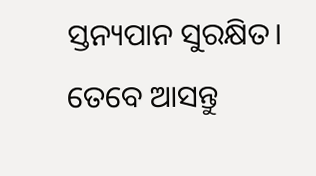ସ୍ତନ୍ୟପାନ ସୁରକ୍ଷିତ। ତେବେ ଆସନ୍ତୁ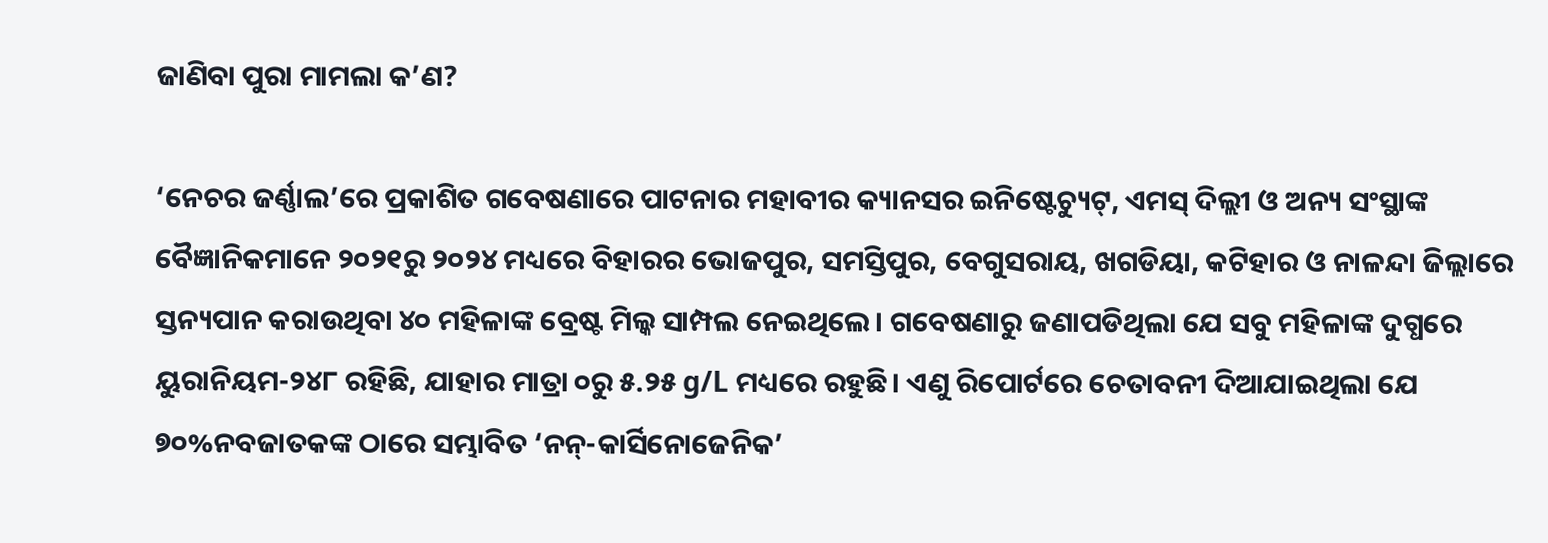ଜାଣିବା ପୁରା ମାମଲା କ’ଣ?

‘ନେଚର ଜର୍ଣ୍ଣାଲ’ରେ ପ୍ରକାଶିତ ଗବେଷଣାରେ ପାଟନାର ମହାବୀର କ୍ୟାନସର ଇନିଷ୍ଟେଚ୍ୟୁଟ୍, ଏମସ୍ ଦିଲ୍ଲୀ ଓ ଅନ୍ୟ ସଂସ୍ଥାଙ୍କ ବୈଜ୍ଞାନିକମାନେ ୨୦୨୧ରୁ ୨୦୨୪ ମଧ୍ୟରେ ବିହାରର ଭୋଜପୁର, ସମସ୍ତିପୁର, ବେଗୁସରାୟ, ଖଗଡିୟା, କଟିହାର ଓ ନାଳନ୍ଦା ଜିଲ୍ଲାରେ ସ୍ତନ୍ୟପାନ କରାଉଥିବା ୪୦ ମହିଳାଙ୍କ ବ୍ରେଷ୍ଟ ମିଲ୍କ ସାମ୍ପଲ ନେଇଥିଲେ। ଗବେଷଣାରୁ ଜଣାପଡିଥିଲା ଯେ ସବୁ ମହିଳାଙ୍କ ଦୁଗ୍ଧରେ ୟୁରାନିୟମ-୨୪୮ ରହିଛି, ଯାହାର ମାତ୍ରା ୦ରୁ ୫.୨୫ g/L ମଧ୍ୟରେ ରହୁଛି। ଏଣୁ ରିପୋର୍ଟରେ ଚେତାବନୀ ଦିଆଯାଇଥିଲା ଯେ ୭୦%ନବଜାତକଙ୍କ ଠାରେ ସମ୍ଭାବିତ ‘ନନ୍-କାର୍ସିନୋଜେନିକ’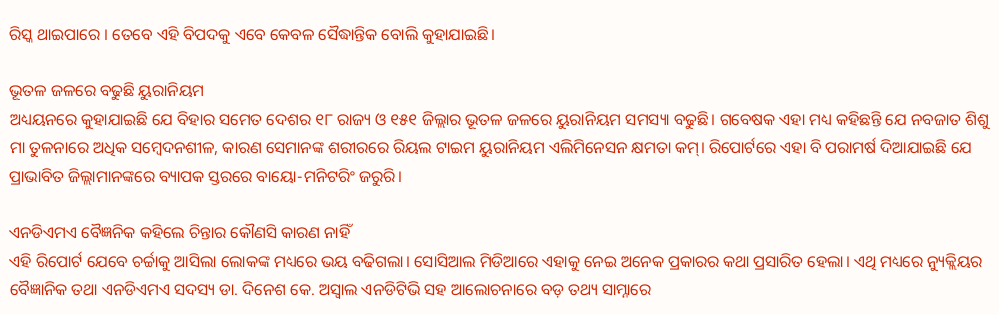ରିସ୍କ ଥାଇପାରେ । ତେବେ ଏହି ବିପଦକୁ ଏବେ କେବଳ ସୈଦ୍ଧାନ୍ତିକ ବୋଲି କୁହାଯାଇଛି।

ଭୂତଳ ଜଳରେ ବଢୁଛି ୟୁରାନିୟମ
ଅଧ୍ୟୟନରେ କୁହାଯାଇଛି ଯେ ବିହାର ସମେତ ଦେଶର ୧୮ ରାଜ୍ୟ ଓ ୧୫୧ ଜିଲ୍ଲାର ଭୂତଳ ଜଳରେ ୟୁରାନିୟମ ସମସ୍ୟା ବଢୁଛି। ଗବେଷକ ଏହା ମଧ୍ୟ କହିଛନ୍ତି ଯେ ନବଜାତ ଶିଶୁ ମା ତୁଳନାରେ ଅଧିକ ସମ୍ବେଦନଶୀଳ, କାରଣ ସେମାନଙ୍କ ଶରୀରରେ ରିୟଲ ଟାଇମ ୟୁରାନିୟମ ଏଲିମିନେସନ କ୍ଷମତା କମ୍। ରିପୋର୍ଟରେ ଏହା ବି ପରାମର୍ଷ ଦିଆଯାଇଛି ଯେ ପ୍ରାଭାବିତ ଜିଲ୍ଲାମାନଙ୍କରେ ବ୍ୟାପକ ସ୍ତରରେ ବାୟୋ-ମନିଟରିଂ ଜରୁରି।

ଏନଡିଏମଏ ବୈଜ୍ଞନିକ କହିଲେ ଚିନ୍ତାର କୌଣସି କାରଣ ନାହିଁ
ଏହି ରିପୋର୍ଟ ଯେବେ ଚର୍ଚ୍ଚାକୁ ଆସିଲା ଲୋକଙ୍କ ମଧ୍ୟରେ ଭୟ ବଢିଗଲା। ସୋସିଆଲ ମିଡିଆରେ ଏହାକୁ ନେଇ ଅନେକ ପ୍ରକାରର କଥା ପ୍ରସାରିତ ହେଲା। ଏଥି ମଧ୍ୟରେ ନ୍ୟୁକ୍ଲିୟର ବୈଜ୍ଞାନିକ ତଥା ଏନଡିଏମଏ ସଦସ୍ୟ ଡା. ଦିନେଶ କେ. ଅସ୍ୱାଲ ଏନଡିଟିଭି ସହ ଆଲୋଚନାରେ ବଡ଼ ତଥ୍ୟ ସାମ୍ନାରେ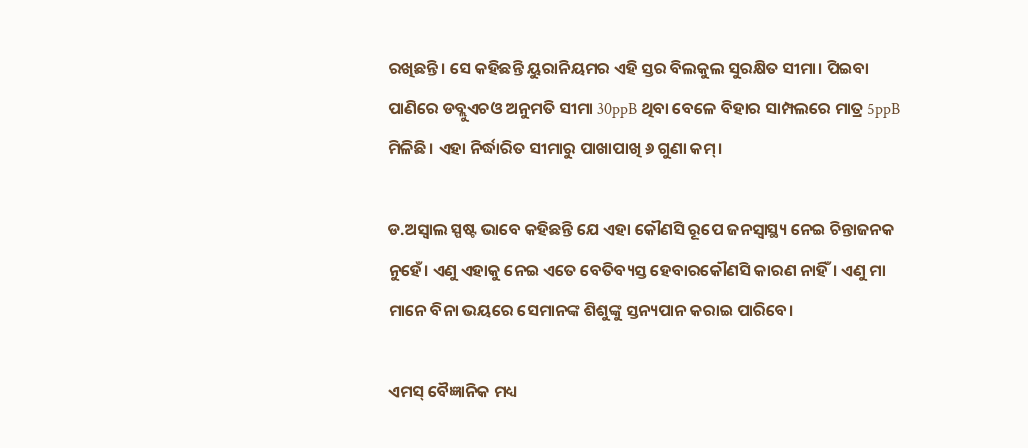ରଖିଛନ୍ତି। ସେ କହିଛନ୍ତି ୟୁରାନିୟମର ଏହି ସ୍ତର ବିଲକୁଲ ସୁରକ୍ଷିତ ସୀମା। ପିଇବା ପାଣିରେ ଡବ୍ଲୁଏଚଓ ଅନୁମତି ସୀମା 30ppB ଥିବା ବେଳେ ବିହାର ସାମ୍ପଲରେ ମାତ୍ର 5ppB ମିଳିଛି। ଏହା ନିର୍ଦ୍ଧାରିତ ସୀମାରୁ ପାଖାପାଖି ୬ ଗୁଣା କମ୍।

ଡ.ଅସ୍ୱାଲ ସ୍ପଷ୍ଟ ଭାବେ କହିଛନ୍ତି ଯେ ଏହା କୌଣସି ରୂପେ ଜନସ୍ୱାସ୍ଥ୍ୟ ନେଇ ଚିନ୍ତାଜନକ ନୁହେଁ। ଏଣୁ ଏହାକୁ ନେଇ ଏତେ ବେତିବ୍ୟସ୍ତ ହେବାରକୌଣସି କାରଣ ନାହିଁ। ଏଣୁ ମା ମାନେ ବିନା ଭୟରେ ସେମାନଙ୍କ ଶିଶୁଙ୍କୁ ସ୍ତନ୍ୟପାନ କରାଇ ପାରିବେ।

ଏମସ୍ ବୈଜ୍ଞାନିକ ମଧ୍ୟ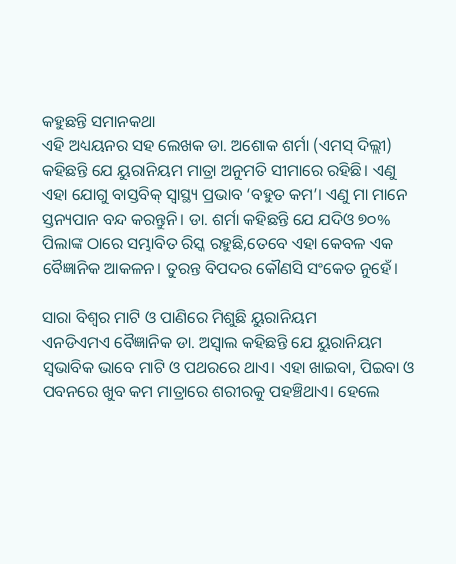କହୁଛନ୍ତି ସମାନକଥା
ଏହି ଅଧ୍ୟୟନର ସହ ଲେଖକ ଡା. ଅଶୋକ ଶର୍ମା (ଏମସ୍ ଦିଲ୍ଲୀ) କହିଛନ୍ତି ଯେ ୟୁରାନିୟମ ମାତ୍ରା ଅନୁମତି ସୀମାରେ ରହିଛି। ଏଣୁ ଏହା ଯୋଗୁ ବାସ୍ତବିକ୍ ସ୍ୱାସ୍ଥ୍ୟ ପ୍ରଭାବ ‘ବହୁତ କମ’। ଏଣୁ ମା ମାନେ ସ୍ତନ୍ୟପାନ ବନ୍ଦ କରନ୍ତୁନି। ଡା. ଶର୍ମା କହିଛନ୍ତି ଯେ ଯଦିଓ ୭୦% ପିଲାଙ୍କ ଠାରେ ସମ୍ଭାବିତ ରିସ୍କ ରହୁଛି,ତେବେ ଏହା କେବଳ ଏକ ବୈଜ୍ଞାନିକ ଆକଳନ। ତୁରନ୍ତ ବିପଦର କୌଣସି ସଂକେତ ନୁହେଁ।

ସାରା ବିଶ୍ୱର ମାଟି ଓ ପାଣିରେ ମିଶୁଛି ୟୁରାନିୟମ
ଏନଡିଏମଏ ବୈଜ୍ଞାନିକ ଡା. ଅସ୍ୱାଲ କହିଛନ୍ତି ଯେ ୟୁରାନିୟମ ସ୍ୱଭାବିକ ଭାବେ ମାଟି ଓ ପଥରରେ ଥାଏ। ଏହା ଖାଇବା, ପିଇବା ଓ ପବନରେ ଖୁବ କମ ମାତ୍ରାରେ ଶରୀରକୁ ପହଞ୍ଚିଥାଏ। ହେଲେ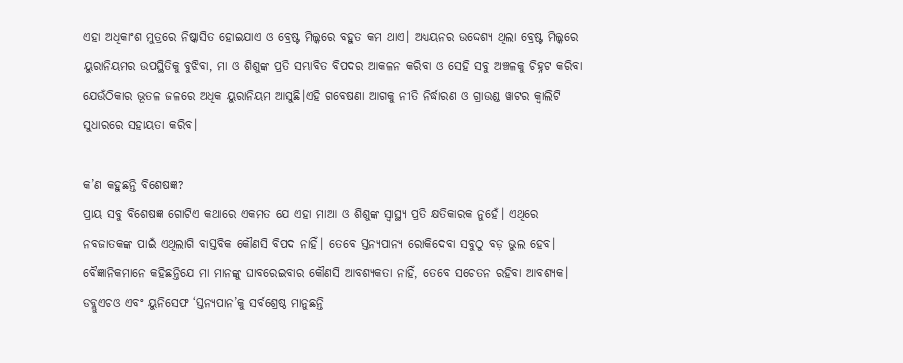ଏହା ଅଧିକାଂଶ ମୁତ୍ରରେ ନିଷ୍କାସିତ ହୋଇଯାଏ ଓ ବ୍ରେଷ୍ଟ ମିଲ୍କରେ ବହୁତ କମ ଥାଏ। ଅଧ୍ୟୟନର ଉଦ୍ଦେଶ୍ୟ ଥିଲା ବ୍ରେଷ୍ଟ ମିଲ୍କରେ ୟୁରାନିୟମର ଉପସ୍ଥିତିକୁ ବୁଝିବା, ମା ଓ ଶିଶୁଙ୍କ ପ୍ରତି ସମ୍ଭାବିତ ବିପଦର ଆକଳନ କରିବା ଓ ସେହି ସବୁ ଅଞ୍ଚଳକୁ ଚିହ୍ନଟ କରିବା ଯେଉଁଠିକାର ଭୂତଳ ଜଳରେ ଅଧିକ ୟୁରାନିୟମ ଆସୁଛି।ଏହି ଗବେଷଣା ଆଗକୁ ନୀତି ନିର୍ଦ୍ଧାରଣ ଓ ଗ୍ରାଉଣ୍ଡ ୱାଟର କ୍ୱାଲିଟି ସୁଧାରରେ ସହାୟତା କରିବ।

କ’ଣ କହୁଛନ୍ତି ବିଶେଷଜ୍ଞ?
ପ୍ରାୟ ସବୁ ବିଶେଷଜ୍ଞ ଗୋଟିଏ କଥାରେ ଏକମତ ଯେ ଏହା ମାଆ ଓ ଶିଶୁଙ୍କ ସ୍ୱାସ୍ଥ୍ୟ ପ୍ରତି କ୍ଷତିକାରକ ନୁହେଁ। ଏଥିରେ ନବଜାତକଙ୍କ ପାଇଁ ଏଥିଲାଗି ବାସ୍ତବିକ କୌଣସି ବିପଦ ନାହିଁ। ତେବେ ସ୍ତନ୍ୟପାନ୍ୟ ରୋକିଦେବା ସବୁଠୁ ବଡ଼ ଭୁଲ ହେବ। ବୈଜ୍ଞାନିକମାନେ କହିଛନ୍ତିଯେ ମା ମାନଙ୍କୁ ଘାବରେଇବାର କୌଣସି ଆବଶ୍ୟକତା ନାହିଁ, ତେବେ ସଚେତନ ରହିବା ଆବଶ୍ୟକ। ଡବ୍ଲୁଏଚଓ ଏବଂ ୟୁନିସେଫ ‘ସ୍ତନ୍ୟପାନ’କୁ ସର୍ବଶ୍ରେଷ୍ଠ ମାନୁଛନ୍ତି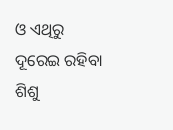ଓ ଏଥିରୁ ଦୂରେଇ ରହିବା ଶିଶୁ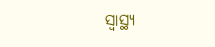ସ୍ୱାସ୍ଥ୍ୟ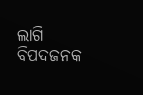ଲାଗି ବିପଦଜନକ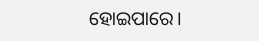ହୋଇପାରେ।